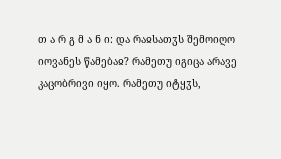თ ა რ გ მ ა ნ ი: და რაჲსათჳს შემოიღო იოვანეს წამებაჲ? რამეთუ იგიცა არავე კაცობრივი იყო. რამეთუ იტყჳს,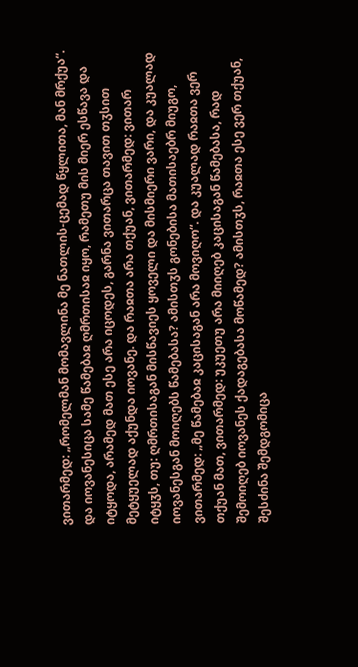ვითარმედ: „რომელმან მომავლინა მე ნათლის-ცემად წყლითა, მან მრქუა“. და იოვანესიცა სამე წამებაჲ ღმრთისაჲ იყო, რამეთუ მის მიერ ესწავა და იტყოდა, არამედ მათ ესე არა იცოდეს, გარნა ვითარცა თავით თჳსით მეტყუელად აქუნდა იოვანე. და რაჲთა არა თქუან, ვითარმედ: ვითარ იტყჳს, თუ: ღმრთისაგან მისწავიეს ყოველი და მისმიერი ვარი, და კუალად იოვანესგან მოიღებს წამებასა? ამისთჳს გონებისა მათისაებრ მიუგო, ვითარმედ: „მე წამებაჲ კაცისაგან არა მოვიღო“. და კუალად რაჲთა ვერ თქუან მათ, ვითარმედ: უკუეთუ არა მიიღებ კაცისაგან წამებასა, რად შემოიღებ იოვანეს ქადაგებასა მოწამედ? ამისთჳს, რაჲთა ესე ვერ თქუან, შესძინა შემდგომიცა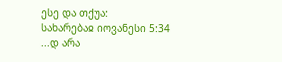ესე და თქუა:
სახარებაჲ იოვანესი 5:34
...დ არა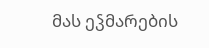მას ეჴმარების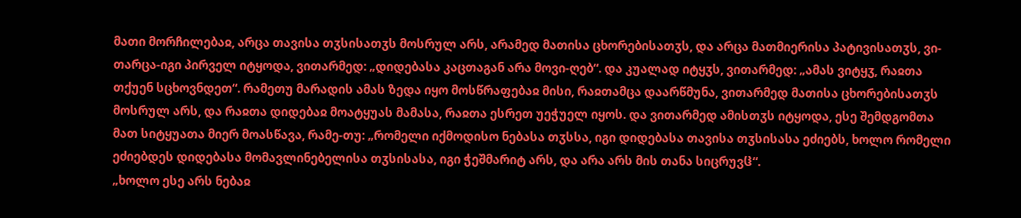მათი მორჩილებაჲ, არცა თავისა თჳსისათჳს მოსრულ არს, არამედ მათისა ცხორებისათჳს, და არცა მათმიერისა პატივისათჳს, ვი-თარცა-იგი პირველ იტყოდა, ვითარმედ: „დიდებასა კაცთაგან არა მოვი-ღებ“. და კუალად იტყჳს, ვითარმედ: „ამას ვიტყჳ, რაჲთა თქუენ სცხოვნდეთ“. რამეთუ მარადის ამას ზედა იყო მოსწრაფებაჲ მისი, რაჲთამცა დაარწმუნა, ვითარმედ მათისა ცხორებისათჳს მოსრულ არს, და რაჲთა დიდებაჲ მოატყუას მამასა, რაჲთა ესრეთ უეჭუელ იყოს. და ვითარმედ ამისთჳს იტყოდა, ესე შემდგომთა მათ სიტყუათა მიერ მოასწავა, რამე-თუ: „რომელი იქმოდისო ნებასა თჳსსა, იგი დიდებასა თავისა თჳსისასა ეძიებს, ხოლო რომელი ეძიებდეს დიდებასა მომავლინებელისა თჳსისასა, იგი ჭეშმარიტ არს, და არა არს მის თანა სიცრუვჱ“.
„ხოლო ესე არს ნებაჲ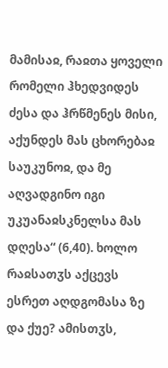მამისაჲ, რაჲთა ყოველი რომელი ჰხედვიდეს ძესა და ჰრწმენეს მისი, აქუნდეს მას ცხორებაჲ საუკუნოჲ, და მე აღვადგინო იგი უკუანაჲსკნელსა მას დღესა“ (6,40). ხოლო რაჲსათჳს აქცევს ესრეთ აღდგომასა ზე და ქუე? ამისთჳს,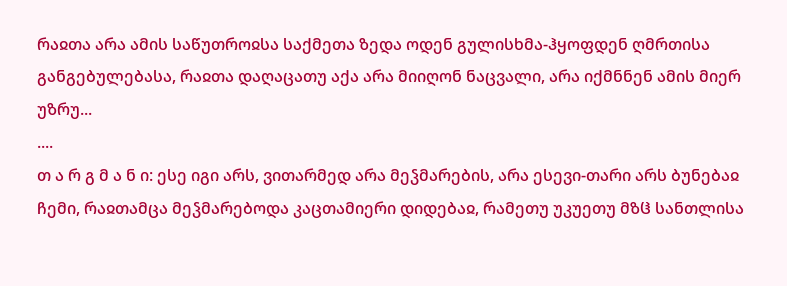რაჲთა არა ამის საწუთროჲსა საქმეთა ზედა ოდენ გულისხმა-ჰყოფდენ ღმრთისა განგებულებასა, რაჲთა დაღაცათუ აქა არა მიიღონ ნაცვალი, არა იქმნნენ ამის მიერ უზრუ...
....
თ ა რ გ მ ა ნ ი: ესე იგი არს, ვითარმედ არა მეჴმარების, არა ესევი-თარი არს ბუნებაჲ ჩემი, რაჲთამცა მეჴმარებოდა კაცთამიერი დიდებაჲ, რამეთუ უკუეთუ მზჱ სანთლისა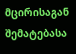მცირისაგან შემატებასა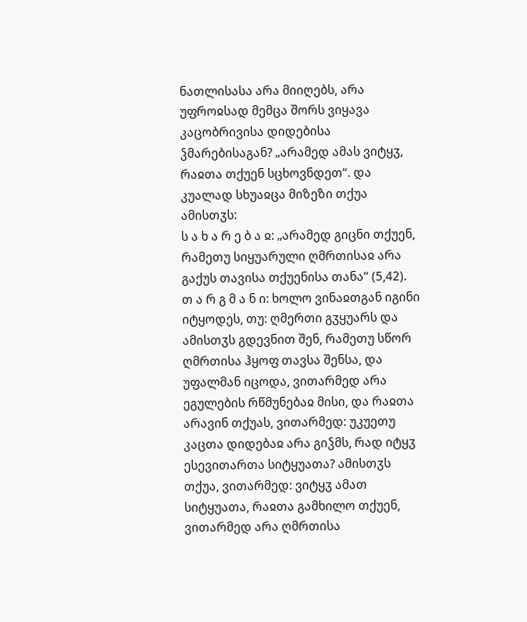ნათლისასა არა მიიღებს, არა უფროჲსად მემცა შორს ვიყავა კაცობრივისა დიდებისა ჴმარებისაგან? „არამედ ამას ვიტყჳ, რაჲთა თქუენ სცხოვნდეთ“. და კუალად სხუაჲცა მიზეზი თქუა ამისთჳს:
ს ა ხ ა რ ე ბ ა ჲ: „არამედ გიცნი თქუენ, რამეთუ სიყუარული ღმრთისაჲ არა გაქუს თავისა თქუენისა თანა“ (5,42).
თ ა რ გ მ ა ნ ი: ხოლო ვინაჲთგან იგინი იტყოდეს, თუ: ღმერთი გჳყუარს და ამისთჳს გდევნით შენ, რამეთუ სწორ ღმრთისა ჰყოფ თავსა შენსა, და უფალმან იცოდა, ვითარმედ არა ეგულების რწმუნებაჲ მისი, და რაჲთა არავინ თქუას, ვითარმედ: უკუეთუ კაცთა დიდებაჲ არა გიჴმს, რად იტყჳ ესევითართა სიტყუათა? ამისთჳს თქუა, ვითარმედ: ვიტყჳ ამათ სიტყუათა, რაჲთა გამხილო თქუენ, ვითარმედ არა ღმრთისა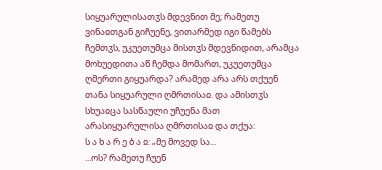სიყუარულისათჳს მდევნით მე; რამეთუ ვინაჲთგან გიჩუენე, ვითარმედ იგი წამებს ჩემთჳს, უკუეთუმცა მისთჳს მდევნიდით, არამცა მოხუედითა აწ ჩემდა მომართ, უკუეთუმცა ღმერთი გიყუარდა? არამედ არა არს თქუენ თანა სიყუარული ღმრთისაჲ. და ამისთჳს სხუაჲცა სასწაული უჩუენა მათ არასიყუარულისა ღმრთისაჲ და თქუა:
ს ა ხ ა რ ე ბ ა ჲ: „მე მოვედ სა...
...ოს? რამეთუ ჩუენ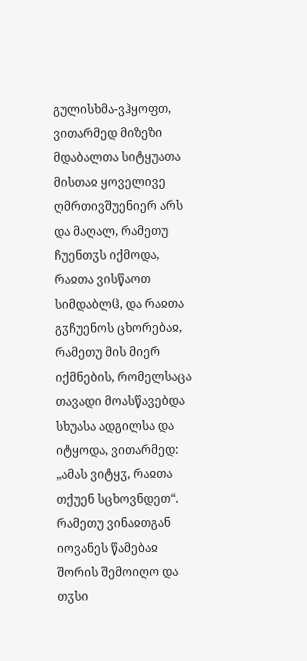გულისხმა-ვჰყოფთ, ვითარმედ მიზეზი მდაბალთა სიტყუათა მისთაჲ ყოველივე ღმრთივშუენიერ არს და მაღალ, რამეთუ ჩუენთჳს იქმოდა, რაჲთა ვისწაოთ სიმდაბლჱ, და რაჲთა გჳჩუენოს ცხორებაჲ, რამეთუ მის მიერ იქმნების, რომელსაცა თავადი მოასწავებდა სხუასა ადგილსა და იტყოდა, ვითარმედ: „ამას ვიტყჳ, რაჲთა თქუენ სცხოვნდეთ“. რამეთუ ვინაჲთგან იოვანეს წამებაჲ შორის შემოიღო და თჳსი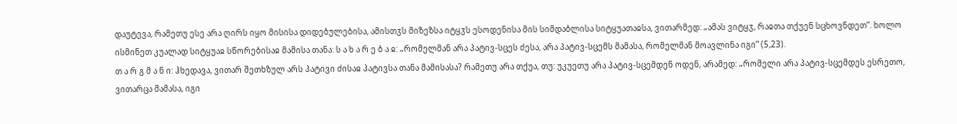დაუტევა, რამეთუ ესე არა ღირს იყო მისისა დიდებულებისა, ამისთჳს მიზეზსა იტყჳს ესოდენისა მის სიმდაბლისა სიტყუათაჲსა, ვითარმედ: „ამას ვიტყჳ, რაჲთა თქუენ სცხოვნდეთ“. ხოლო ისმინეთ კუალად სიტყუაჲ სწორებისაჲ მამისა თანა: ს ა ხ ა რ ე ბ ა ჲ: „რომელმან არა პატივ-სცეს ძესა, არა პატივ-სცემს მამასა, რომელმან მოავლინა იგი“ (5,23).
თ ა რ გ მ ა ნ ი: ჰხედავა, ვითარ შეთხზულ არს პატივი ძისაჲ პატივსა თანა მამისასა? რამეთუ არა თქუა, თუ: უკუეთუ არა პატივ-სცემდენ ოდენ, არამედ: „რომელი არა პატივ-სცემდეს ესრეთო, ვითარცა მამასა, იგი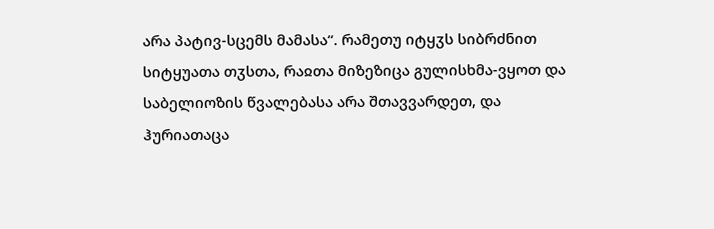არა პატივ-სცემს მამასა“. რამეთუ იტყჳს სიბრძნით სიტყუათა თჳსთა, რაჲთა მიზეზიცა გულისხმა-ვყოთ და საბელიოზის წვალებასა არა შთავვარდეთ, და ჰურიათაცა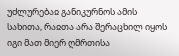უძლურებაჲ განიკურნოს ამის სახითა, რაჲთა არა შერაცხილ იყოს იგი მათ მიერ ღმრთისა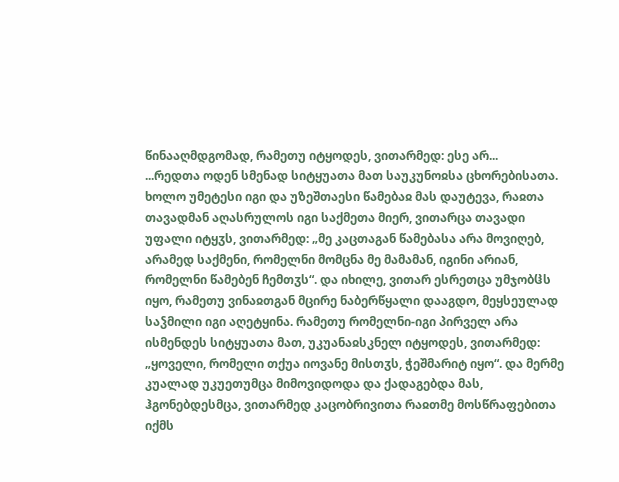წინააღმდგომად, რამეთუ იტყოდეს, ვითარმედ: ესე არ...
...რედთა ოდენ სმენად სიტყუათა მათ საუკუნოჲსა ცხორებისათა. ხოლო უმეტესი იგი და უზეშთაესი წამებაჲ მას დაუტევა, რაჲთა თავადმან აღასრულოს იგი საქმეთა მიერ, ვითარცა თავადი უფალი იტყჳს, ვითარმედ: „მე კაცთაგან წამებასა არა მოვიღებ, არამედ საქმენი, რომელნი მომცნა მე მამამან, იგინი არიან, რომელნი წამებენ ჩემთჳს“. და იხილე, ვითარ ესრეთცა უმჯობჱს იყო, რამეთუ ვინაჲთგან მცირე ნაბერწყალი დააგდო, მეყსეულად საჴმილი იგი აღეტყინა. რამეთუ რომელნი-იგი პირველ არა ისმენდეს სიტყუათა მათ, უკუანაჲსკნელ იტყოდეს, ვითარმედ: „ყოველი, რომელი თქუა იოვანე მისთჳს, ჭეშმარიტ იყო“. და მერმე კუალად უკუეთუმცა მიმოვიდოდა და ქადაგებდა მას, ჰგონებდესმცა, ვითარმედ კაცობრივითა რაჲთმე მოსწრაფებითა იქმს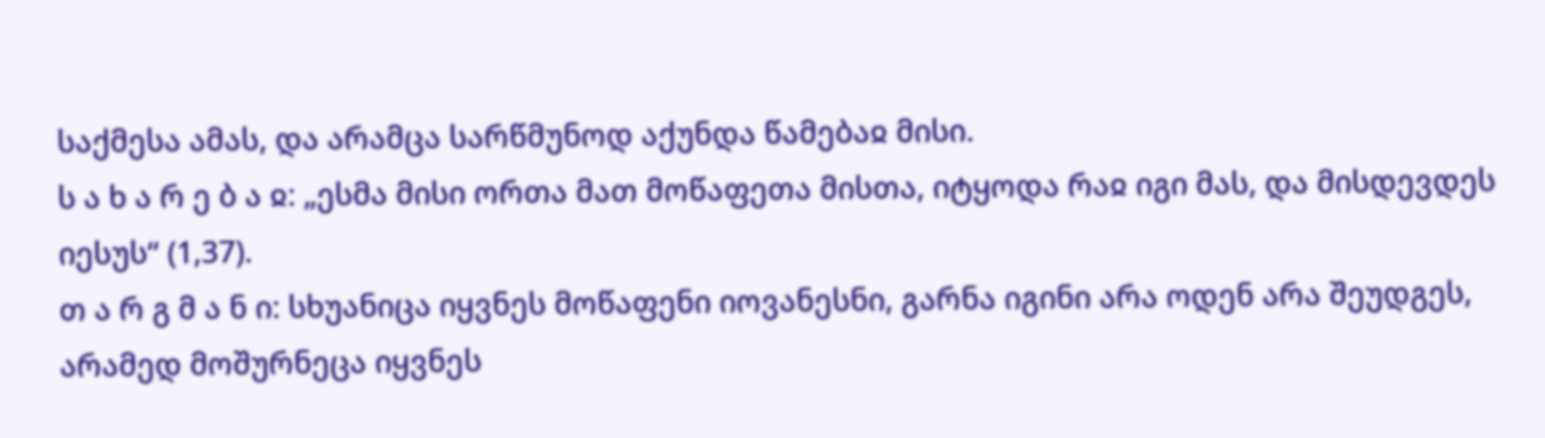საქმესა ამას, და არამცა სარწმუნოდ აქუნდა წამებაჲ მისი.
ს ა ხ ა რ ე ბ ა ჲ: „ესმა მისი ორთა მათ მოწაფეთა მისთა, იტყოდა რაჲ იგი მას, და მისდევდეს იესუს“ (1,37).
თ ა რ გ მ ა ნ ი: სხუანიცა იყვნეს მოწაფენი იოვანესნი, გარნა იგინი არა ოდენ არა შეუდგეს, არამედ მოშურნეცა იყვნეს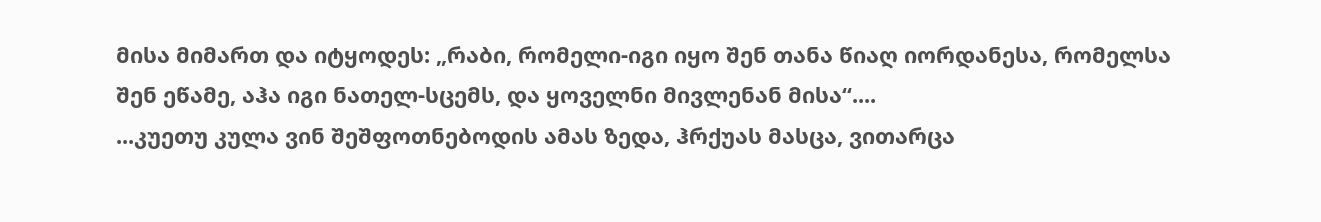მისა მიმართ და იტყოდეს: „რაბი, რომელი-იგი იყო შენ თანა წიაღ იორდანესა, რომელსა შენ ეწამე, აჰა იგი ნათელ-სცემს, და ყოველნი მივლენან მისა“....
...კუეთუ კულა ვინ შეშფოთნებოდის ამას ზედა, ჰრქუას მასცა, ვითარცა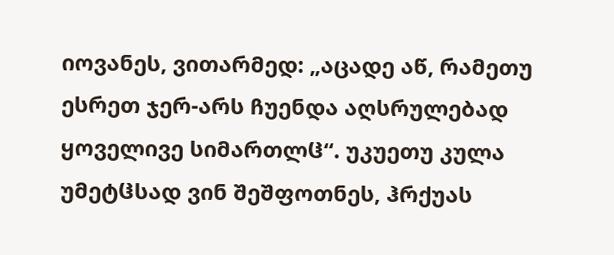იოვანეს, ვითარმედ: „აცადე აწ, რამეთუ ესრეთ ჯერ-არს ჩუენდა აღსრულებად ყოველივე სიმართლჱ“. უკუეთუ კულა უმეტჱსად ვინ შეშფოთნეს, ჰრქუას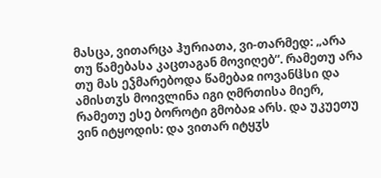მასცა, ვითარცა ჰურიათა, ვი-თარმედ: „არა თუ წამებასა კაცთაგან მოვიღებ“. რამეთუ არა თუ მას ეჴმარებოდა წამებაჲ იოვანჱსი და ამისთჳს მოივლინა იგი ღმრთისა მიერ, რამეთუ ესე ბოროტი გმობაჲ არს. და უკუეთუ ვინ იტყოდის: და ვითარ იტყჳს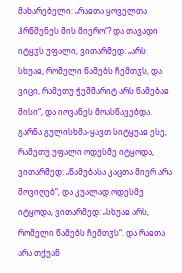მახარებელი: „რაჲთა ყოველთა ჰრწმენეს მის მიერო“? და თავადი იტყჳს უფალი, ვითარმედ: „არს სხუაჲ, რომელი წამებს ჩემთჳს, და ვიცი, რამეთუ ჭეშმარიტ არს წამებაჲ მისი“, და იოვანეს მოასწავებდა. გარნა გულისხმა-ყავთ სიტყუაჲ ესე, რამეთუ უფალი ოდესმე იტყოდა, ვითარმედ: „წამებასა კაცთა მიერ არა მოვიღებ“, და კუალად ოდესმე იტყოდა, ვითარმედ: „სხუაჲ არს, რომელი წამებს ჩემთჳს“. და რაჲთა არა თქუან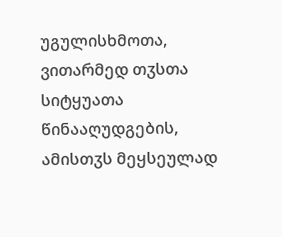უგულისხმოთა, ვითარმედ თჳსთა სიტყუათა წინააღუდგების, ამისთჳს მეყსეულად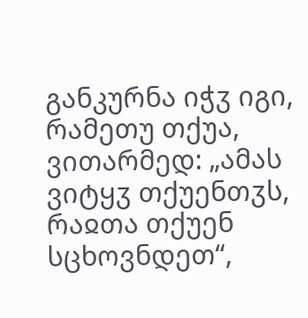განკურნა იჭჳ იგი, რამეთუ თქუა, ვითარმედ: „ამას ვიტყჳ თქუენთჳს, რაჲთა თქუენ სცხოვნდეთ“,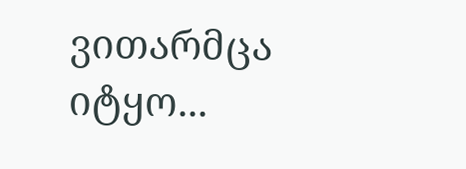ვითარმცა იტყო...